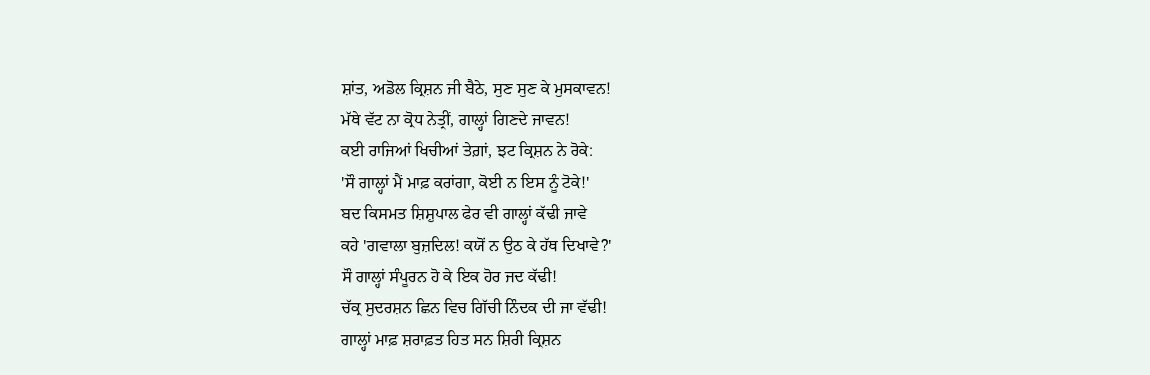ਸ਼ਾਂਤ, ਅਡੋਲ ਕ੍ਰਿਸ਼ਨ ਜੀ ਬੈਠੇ, ਸੁਣ ਸੁਣ ਕੇ ਮੁਸਕਾਵਨ!
ਮੱਥੇ ਵੱਟ ਨਾ ਕ੍ਰੋਧ ਨੇਤ੍ਰੀਂ, ਗਾਲ੍ਹਾਂ ਗਿਣਦੇ ਜਾਵਨ!
ਕਈ ਰਾਜਿਆਂ ਖਿਚੀਆਂ ਤੇਗ਼ਾਂ, ਝਟ ਕ੍ਰਿਸ਼ਨ ਨੇ ਰੋਕੇ:
'ਸੌ ਗਾਲ੍ਹਾਂ ਮੈਂ ਮਾਫ਼ ਕਰਾਂਗਾ, ਕੋਈ ਨ ਇਸ ਨੂੰ ਟੋਕੇ!'
ਬਦ ਕਿਸਮਤ ਸ਼ਿਸ਼ੁਪਾਲ ਫੇਰ ਵੀ ਗਾਲ੍ਹਾਂ ਕੱਢੀ ਜਾਵੇ
ਕਹੇ 'ਗਵਾਲਾ ਬੁਜ਼ਦਿਲ! ਕਯੋਂ ਨ ਉਠ ਕੇ ਹੱਥ ਦਿਖਾਵੇ?'
ਸੌ ਗਾਲ੍ਹਾਂ ਸੰਪੂਰਨ ਹੋ ਕੇ ਇਕ ਹੋਰ ਜਦ ਕੱਢੀ!
ਚੱਕ੍ਰ ਸੁਦਰਸ਼ਨ ਛਿਨ ਵਿਚ ਗਿੱਚੀ ਨਿੰਦਕ ਦੀ ਜਾ ਵੱਢੀ!
ਗਾਲ੍ਹਾਂ ਮਾਫ਼ ਸ਼ਰਾਫ਼ਤ ਹਿਤ ਸਨ ਸ਼ਿਰੀ ਕ੍ਰਿਸ਼ਨ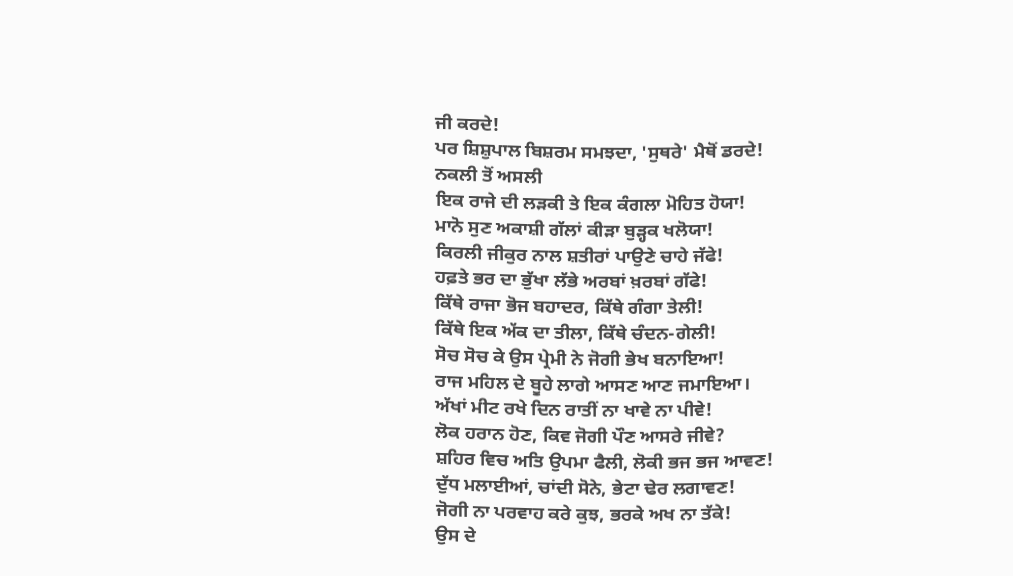ਜੀ ਕਰਦੇ!
ਪਰ ਸ਼ਿਸ਼ੁਪਾਲ ਬਿਸ਼ਰਮ ਸਮਝਦਾ, 'ਸੁਥਰੇ' ਮੈਥੋਂ ਡਰਦੇ!
ਨਕਲੀ ਤੋਂ ਅਸਲੀ
ਇਕ ਰਾਜੇ ਦੀ ਲੜਕੀ ਤੇ ਇਕ ਕੰਗਲਾ ਮੋਹਿਤ ਹੋਯਾ!
ਮਾਨੋ ਸੁਣ ਅਕਾਸ਼ੀ ਗੱਲਾਂ ਕੀੜਾ ਬੁੜ੍ਹਕ ਖਲੋਯਾ!
ਕਿਰਲੀ ਜੀਕੁਰ ਨਾਲ ਸ਼ਤੀਰਾਂ ਪਾਉਣੇ ਚਾਹੇ ਜੱਫੇ!
ਹਫ਼ਤੇ ਭਰ ਦਾ ਭੁੱਖਾ ਲੱਭੇ ਅਰਬਾਂ ਖ਼ਰਬਾਂ ਗੱਫੇ!
ਕਿੱਥੇ ਰਾਜਾ ਭੋਜ ਬਹਾਦਰ, ਕਿੱਥੇ ਗੰਗਾ ਤੇਲੀ!
ਕਿੱਥੇ ਇਕ ਅੱਕ ਦਾ ਤੀਲਾ, ਕਿੱਥੇ ਚੰਦਨ-ਗੇਲੀ!
ਸੋਚ ਸੋਚ ਕੇ ਉਸ ਪ੍ਰੇਮੀ ਨੇ ਜੋਗੀ ਭੇਖ ਬਨਾਇਆ!
ਰਾਜ ਮਹਿਲ ਦੇ ਬੂਹੇ ਲਾਗੇ ਆਸਣ ਆਣ ਜਮਾਇਆ।
ਅੱਖਾਂ ਮੀਟ ਰਖੇ ਦਿਨ ਰਾਤੀਂ ਨਾ ਖਾਵੇ ਨਾ ਪੀਵੇ!
ਲੋਕ ਹਰਾਨ ਹੋਣ, ਕਿਵ ਜੋਗੀ ਪੌਣ ਆਸਰੇ ਜੀਵੇ?
ਸ਼ਹਿਰ ਵਿਚ ਅਤਿ ਉਪਮਾ ਫੈਲੀ, ਲੋਕੀ ਭਜ ਭਜ ਆਵਣ!
ਦੁੱਧ ਮਲਾਈਆਂ, ਚਾਂਦੀ ਸੋਨੇ, ਭੇਟਾ ਢੇਰ ਲਗਾਵਣ!
ਜੋਗੀ ਨਾ ਪਰਵਾਹ ਕਰੇ ਕੁਝ, ਭਰਕੇ ਅਖ ਨਾ ਤੱਕੇ!
ਉਸ ਦੇ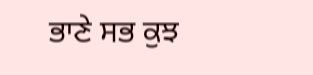ਭਾਣੇ ਸਭ ਕੁਝ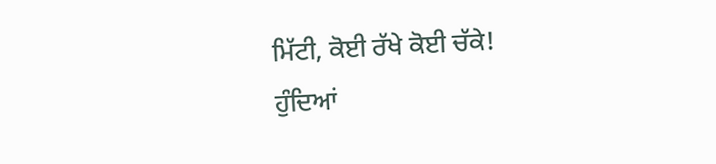ਮਿੱਟੀ, ਕੋਈ ਰੱਖੇ ਕੋਈ ਚੱਕੇ!
ਹੁੰਦਿਆਂ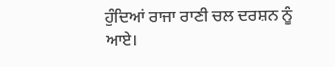ਹੁੰਦਿਆਂ ਰਾਜਾ ਰਾਣੀ ਚਲ ਦਰਸ਼ਨ ਨੂੰ ਆਏ।